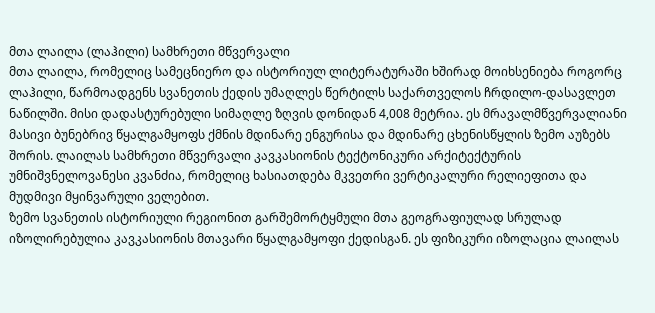მთა ლაილა (ლაჰილი) სამხრეთი მწვერვალი
მთა ლაილა, რომელიც სამეცნიერო და ისტორიულ ლიტერატურაში ხშირად მოიხსენიება როგორც ლაჰილი, წარმოადგენს სვანეთის ქედის უმაღლეს წერტილს საქართველოს ჩრდილო-დასავლეთ ნაწილში. მისი დადასტურებული სიმაღლე ზღვის დონიდან 4,008 მეტრია. ეს მრავალმწვერვალიანი მასივი ბუნებრივ წყალგამყოფს ქმნის მდინარე ენგურისა და მდინარე ცხენისწყლის ზემო აუზებს შორის. ლაილას სამხრეთი მწვერვალი კავკასიონის ტექტონიკური არქიტექტურის უმნიშვნელოვანესი კვანძია, რომელიც ხასიათდება მკვეთრი ვერტიკალური რელიეფითა და მუდმივი მყინვარული ველებით.
ზემო სვანეთის ისტორიული რეგიონით გარშემორტყმული მთა გეოგრაფიულად სრულად იზოლირებულია კავკასიონის მთავარი წყალგამყოფი ქედისგან. ეს ფიზიკური იზოლაცია ლაილას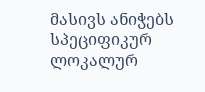მასივს ანიჭებს სპეციფიკურ ლოკალურ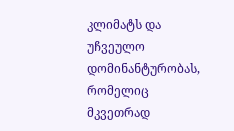კლიმატს და უჩვეულო დომინანტურობას, რომელიც მკვეთრად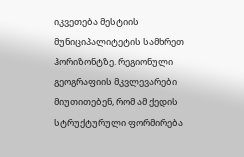იკვეთება მესტიის მუნიციპალიტეტის სამხრეთ ჰორიზონტზე. რეგიონული გეოგრაფიის მკვლევარები მიუთითებენ, რომ ამ ქედის სტრუქტურული ფორმირება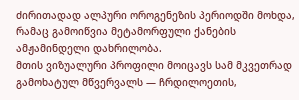ძირითადად ალპური ოროგენეზის პერიოდში მოხდა, რამაც გამოიწვია მეტამორფული ქანების ამჟამინდელი დახრილობა.
მთის ვიზუალური პროფილი მოიცავს სამ მკვეთრად გამოხატულ მწვერვალს — ჩრდილოეთის,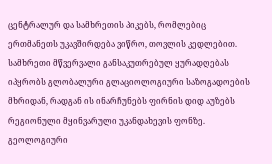ცენტრალურ და სამხრეთის პიკებს, რომლებიც ერთმანეთს უკავშირდება ვიწრო, თოვლის კედლებით. სამხრეთი მწვერვალი განსაკუთრებულ ყურადღებას იპყრობს გლობალური გლაციოლოგიური საზოგადოების მხრიდან, რადგან ის ინარჩუნებს ფირნის დიდ აუზებს რეგიონული მყინვარული უკანდახევის ფონზე.
გეოლოგიური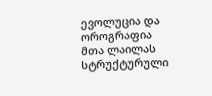ევოლუცია და ოროგრაფია
მთა ლაილას სტრუქტურული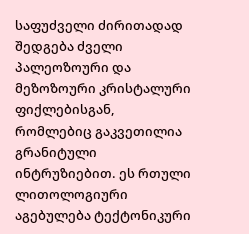საფუძველი ძირითადად შედგება ძველი პალეოზოური და მეზოზოური კრისტალური ფიქლებისგან, რომლებიც გაკვეთილია გრანიტული ინტრუზიებით. ეს რთული ლითოლოგიური აგებულება ტექტონიკური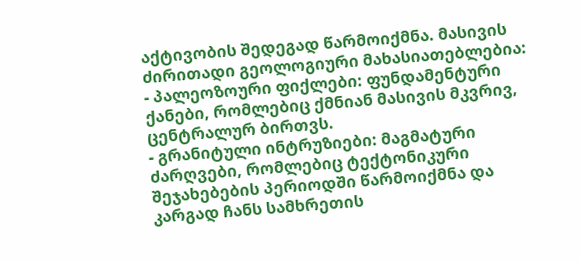აქტივობის შედეგად წარმოიქმნა. მასივის ძირითადი გეოლოგიური მახასიათებლებია:
- პალეოზოური ფიქლები: ფუნდამენტური ქანები, რომლებიც ქმნიან მასივის მკვრივ, ცენტრალურ ბირთვს.
- გრანიტული ინტრუზიები: მაგმატური ძარღვები, რომლებიც ტექტონიკური შეჯახებების პერიოდში წარმოიქმნა და კარგად ჩანს სამხრეთის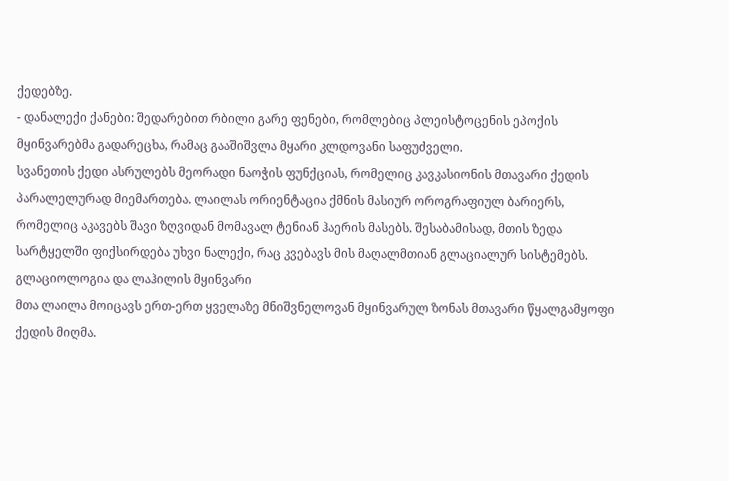ქედებზე.
- დანალექი ქანები: შედარებით რბილი გარე ფენები, რომლებიც პლეისტოცენის ეპოქის მყინვარებმა გადარეცხა, რამაც გააშიშვლა მყარი კლდოვანი საფუძველი.
სვანეთის ქედი ასრულებს მეორადი ნაოჭის ფუნქციას, რომელიც კავკასიონის მთავარი ქედის პარალელურად მიემართება. ლაილას ორიენტაცია ქმნის მასიურ ოროგრაფიულ ბარიერს, რომელიც აკავებს შავი ზღვიდან მომავალ ტენიან ჰაერის მასებს. შესაბამისად, მთის ზედა სარტყელში ფიქსირდება უხვი ნალექი, რაც კვებავს მის მაღალმთიან გლაციალურ სისტემებს.
გლაციოლოგია და ლაჰილის მყინვარი
მთა ლაილა მოიცავს ერთ-ერთ ყველაზე მნიშვნელოვან მყინვარულ ზონას მთავარი წყალგამყოფი ქედის მიღმა.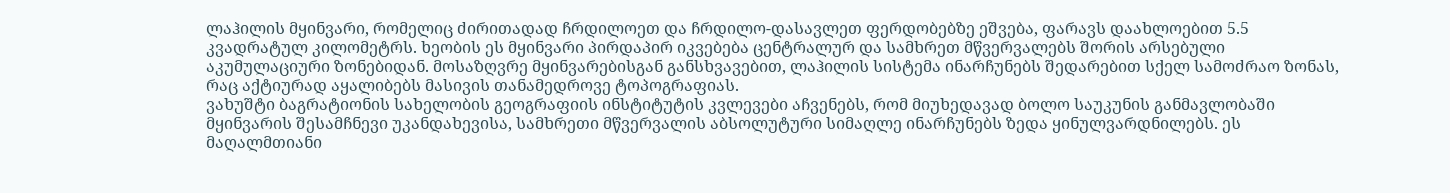ლაჰილის მყინვარი, რომელიც ძირითადად ჩრდილოეთ და ჩრდილო-დასავლეთ ფერდობებზე ეშვება, ფარავს დაახლოებით 5.5 კვადრატულ კილომეტრს. ხეობის ეს მყინვარი პირდაპირ იკვებება ცენტრალურ და სამხრეთ მწვერვალებს შორის არსებული აკუმულაციური ზონებიდან. მოსაზღვრე მყინვარებისგან განსხვავებით, ლაჰილის სისტემა ინარჩუნებს შედარებით სქელ სამოძრაო ზონას, რაც აქტიურად აყალიბებს მასივის თანამედროვე ტოპოგრაფიას.
ვახუშტი ბაგრატიონის სახელობის გეოგრაფიის ინსტიტუტის კვლევები აჩვენებს, რომ მიუხედავად ბოლო საუკუნის განმავლობაში მყინვარის შესამჩნევი უკანდახევისა, სამხრეთი მწვერვალის აბსოლუტური სიმაღლე ინარჩუნებს ზედა ყინულვარდნილებს. ეს მაღალმთიანი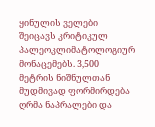ყინულის ველები შეიცავს კრიტიკულ პალეოკლიმატოლოგიურ მონაცემებს. 3,500 მეტრის ნიშნულთან მუდმივად ფორმირდება ღრმა ნაპრალები და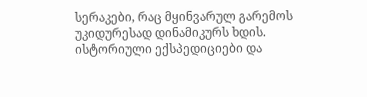სერაკები, რაც მყინვარულ გარემოს უკიდურესად დინამიკურს ხდის.
ისტორიული ექსპედიციები და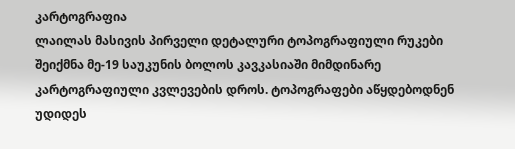კარტოგრაფია
ლაილას მასივის პირველი დეტალური ტოპოგრაფიული რუკები შეიქმნა მე-19 საუკუნის ბოლოს კავკასიაში მიმდინარე კარტოგრაფიული კვლევების დროს. ტოპოგრაფები აწყდებოდნენ უდიდეს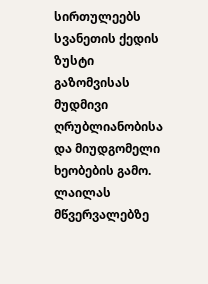სირთულეებს სვანეთის ქედის ზუსტი გაზომვისას მუდმივი ღრუბლიანობისა და მიუდგომელი ხეობების გამო.
ლაილას მწვერვალებზე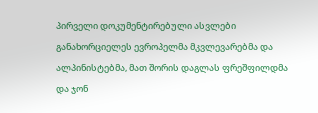პირველი დოკუმენტირებული ასვლები განახორციელეს ევროპელმა მკვლევარებმა და ალპინისტებმა, მათ შორის დაგლას ფრეშფილდმა და ჯონ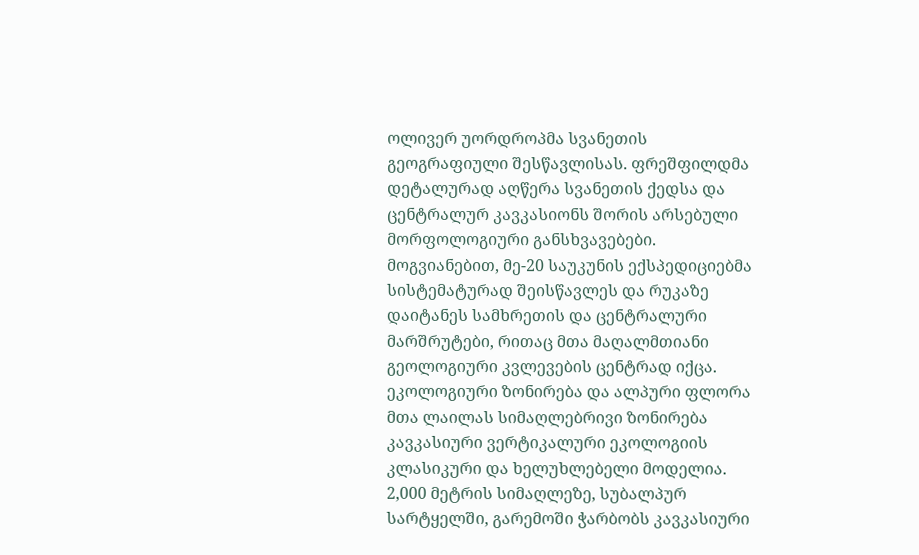ოლივერ უორდროპმა სვანეთის გეოგრაფიული შესწავლისას. ფრეშფილდმა დეტალურად აღწერა სვანეთის ქედსა და ცენტრალურ კავკასიონს შორის არსებული მორფოლოგიური განსხვავებები. მოგვიანებით, მე-20 საუკუნის ექსპედიციებმა სისტემატურად შეისწავლეს და რუკაზე დაიტანეს სამხრეთის და ცენტრალური მარშრუტები, რითაც მთა მაღალმთიანი გეოლოგიური კვლევების ცენტრად იქცა.
ეკოლოგიური ზონირება და ალპური ფლორა
მთა ლაილას სიმაღლებრივი ზონირება კავკასიური ვერტიკალური ეკოლოგიის კლასიკური და ხელუხლებელი მოდელია. 2,000 მეტრის სიმაღლეზე, სუბალპურ სარტყელში, გარემოში ჭარბობს კავკასიური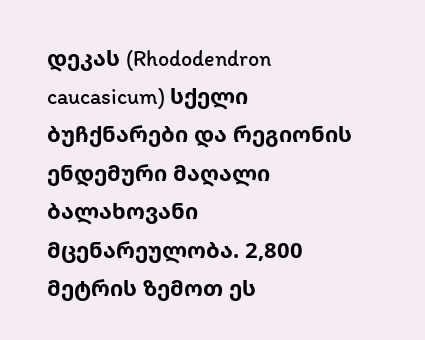დეკას (Rhododendron caucasicum) სქელი ბუჩქნარები და რეგიონის ენდემური მაღალი ბალახოვანი მცენარეულობა. 2,800 მეტრის ზემოთ ეს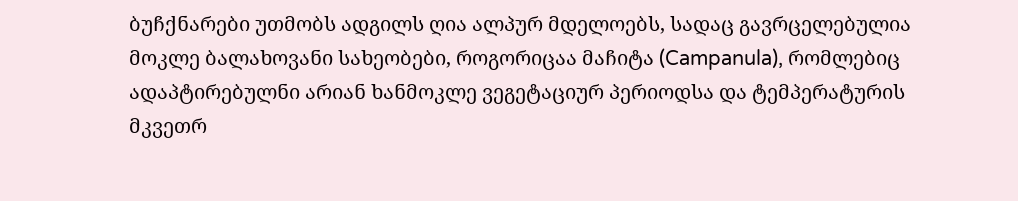ბუჩქნარები უთმობს ადგილს ღია ალპურ მდელოებს, სადაც გავრცელებულია მოკლე ბალახოვანი სახეობები, როგორიცაა მაჩიტა (Campanula), რომლებიც ადაპტირებულნი არიან ხანმოკლე ვეგეტაციურ პერიოდსა და ტემპერატურის მკვეთრ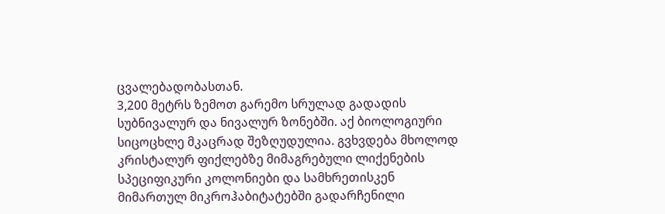ცვალებადობასთან.
3,200 მეტრს ზემოთ გარემო სრულად გადადის სუბნივალურ და ნივალურ ზონებში. აქ ბიოლოგიური სიცოცხლე მკაცრად შეზღუდულია. გვხვდება მხოლოდ კრისტალურ ფიქლებზე მიმაგრებული ლიქენების სპეციფიკური კოლონიები და სამხრეთისკენ მიმართულ მიკროჰაბიტატებში გადარჩენილი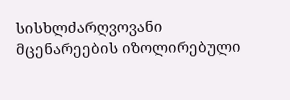სისხლძარღვოვანი მცენარეების იზოლირებული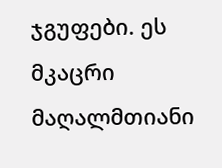ჯგუფები. ეს მკაცრი მაღალმთიანი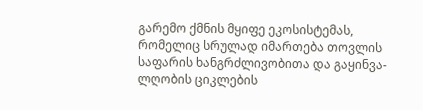გარემო ქმნის მყიფე ეკოსისტემას, რომელიც სრულად იმართება თოვლის საფარის ხანგრძლივობითა და გაყინვა-ლღობის ციკლების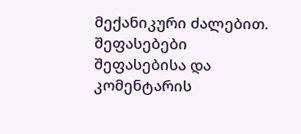მექანიკური ძალებით.
შეფასებები
შეფასებისა და კომენტარის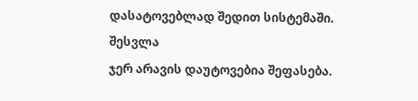დასატოვებლად შედით სისტემაში. შესვლა
ჯერ არავის დაუტოვებია შეფასება.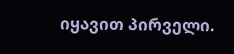იყავით პირველი.